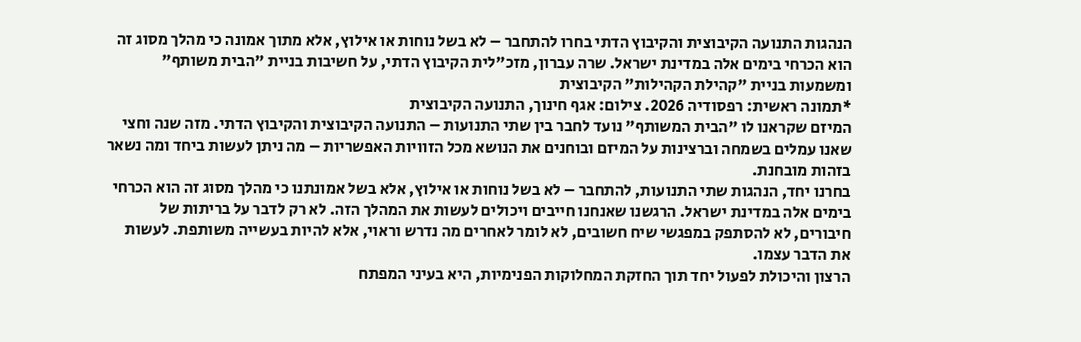הנהגות התנועה הקיבוצית והקיבוץ הדתי בחרו להתחבר – לא בשל נוחות או אילוץ, אלא מתוך אמונה כי מהלך מסוג זה הוא הכרחי בימים אלה במדינת ישראל. שרה עברון, מזכ"לית הקיבוץ הדתי, על חשיבות בניית "הבית משותף" ומשמעות בניית "קהילת הקהילות" הקיבוצית
*תמונה ראשית: רפסודיה 2026. צילום: אגף חינוך, התנועה הקיבוצית
המיזם שקראנו לו "הבית המשותף" נועד לחבר בין שתי התנועות – התנועה הקיבוצית והקיבוץ הדתי. מזה שנה וחצי שאנו עמלים בשמחה וברצינות על המיזם ובוחנים את הנושא מכל הזוויות האפשריות – מה ניתן לעשות ביחד ומה נשאר בזהות מובחנת.
בחרנו יחד, הנהגות שתי התנועות, להתחבר – לא בשל נוחות או אילוץ, אלא בשל אמונתנו כי מהלך מסוג זה הוא הכרחי בימים אלה במדינת ישראל. הרגשנו שאנחנו חייבים ויכולים לעשות את המהלך הזה. לא רק לדבר על בריתות של חיבורים, לא להסתפק במפגשי שיח חשובים, לא לומר לאחרים מה נדרש וראוי, אלא להיות בעשייה משותפת. לעשות את הדבר עצמו.
הרצון והיכולת לפעול יחד תוך החזקת המחלוקות הפנימיות, היא בעיני המפתח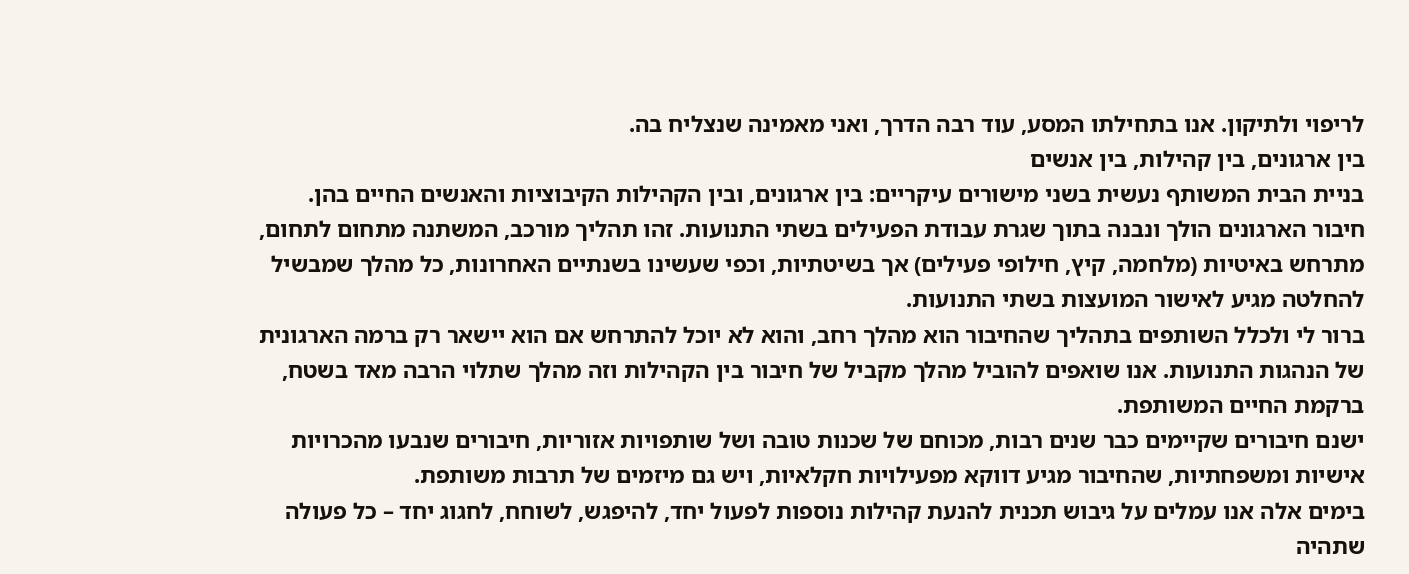לריפוי ולתיקון. אנו בתחילתו המסע, עוד רבה הדרך, ואני מאמינה שנצליח בה.
בין ארגונים, בין קהילות, בין אנשים
בניית הבית המשותף נעשית בשני מישורים עיקריים: בין ארגונים, ובין הקהילות הקיבוציות והאנשים החיים בהן.
חיבור הארגונים הולך ונבנה בתוך שגרת עבודת הפעילים בשתי התנועות. זהו תהליך מורכב, המשתנה מתחום לתחום, מתרחש באיטיות (מלחמה, קיץ, חילופי פעילים) אך בשיטתיות, וכפי שעשינו בשנתיים האחרונות, כל מהלך שמבשיל להחלטה מגיע לאישור המועצות בשתי התנועות.
ברור לי ולכלל השותפים בתהליך שהחיבור הוא מהלך רחב, והוא לא יוכל להתרחש אם הוא יישאר רק ברמה הארגונית של הנהגות התנועות. אנו שואפים להוביל מהלך מקביל של חיבור בין הקהילות וזה מהלך שתלוי הרבה מאד בשטח, ברקמת החיים המשותפת.
ישנם חיבורים שקיימים כבר שנים רבות, מכוחם של שכנות טובה ושל שותפויות אזוריות, חיבורים שנבעו מהכרויות אישיות ומשפחתיות, שהחיבור מגיע דווקא מפעילויות חקלאיות, ויש גם מיזמים של תרבות משותפת.
בימים אלה אנו עמלים על גיבוש תכנית להנעת קהילות נוספות לפעול יחד, להיפגש, לשוחח, לחגוג יחד – כל פעולה שתהיה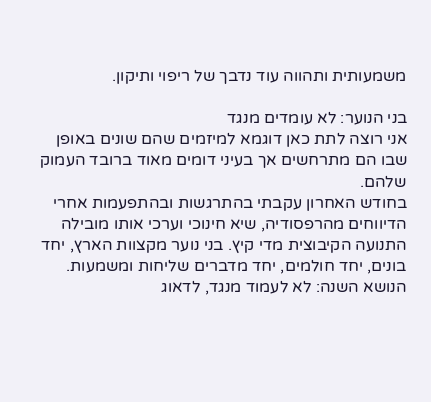משמעותית ותהווה עוד נדבך של ריפוי ותיקון.

בני הנוער: לא עומדים מנגד
אני רוצה לתת כאן דוגמא למיזמים שהם שונים באופן שבו הם מתרחשים אך בעיני דומים מאוד ברובד העמוק שלהם.
בחודש האחרון עקבתי בהתרגשות ובהתפעמות אחרי הדיווחים מהרפסודיה, שיא חינוכי וערכי אותו מובילה התנועה הקיבוצית מדי קיץ. בני נוער מקצוות הארץ, יחד בונים, יחד חולמים, יחד מדברים שליחות ומשמעות. הנושא השנה: לא לעמוד מנגד, לדאוג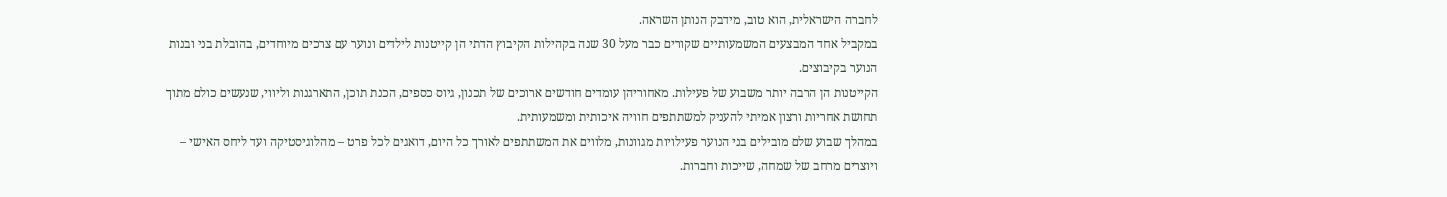לחברה הישראלית, הוא טוב, מידבק הנותן השראה.
במקביל אחד המבצעים המשמעותיים שקורים כבר מעל 30 שנה בקהילות הקיבוץ הדתי הן קייטנות לילדים ונוער עם צרכים מיוחדים, בהובלת בני ובנות הנוער בקיבוצים.
הקייטנות הן הרבה יותר משבוע של פעילות. מאחוריהן עומדים חודשים ארוכים של תכנון, גיוס כספים, הכנת תוכן, התארגנות וליווי, שנעשים כולם מתוך תחושת אחריות ורצון אמיתי להעניק למשתתפים חוויה איכותית ומשמעותית.
במהלך שבוע שלם מובילים בני הנוער פעילויות מגוונות, מלווים את המשתתפים לאורך כל היום, דואגים לכל פרט – מהלוגיסטיקה ועד ליחס האישי – ויוצרים מרחב של שמחה, שייכות וחברות.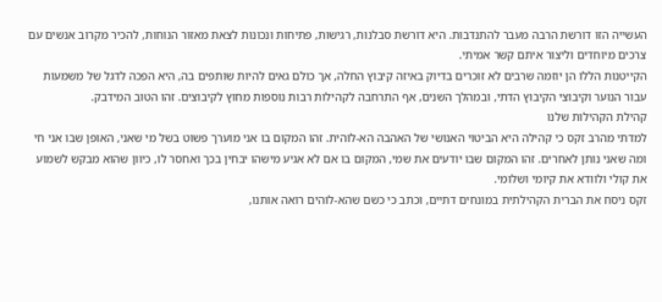העשייה הזו דורשת הרבה מעבר להתנדבות. היא דורשת סבלנות, רגישות, פתיחות ונכונות לצאת מאזור הנוחות, להכיר מקרוב אנשים עם צרכים מיוחדים וליצור איתם קשר אמיתי.
הקייטנות הללו הן יוזמה שרבים לא זוכרים בדיוק באיזה קיבוץ החלה, אך כולם גאים להיות שותפים בה, היא הפכה לדגל של משמעות עבור הנוער וקיבוצי הקיבוץ הדתי, ובמהלך השנים, אף התרחבה לקהילות רבות נוספות מחוץ לקיבוצים. זהו הטוב המידבק.
קהילת הקהילות שלנו
למדתי מהרב זקס כי קהילה היא הביטוי האנושי של האהבה הא-לוהית. זהו המקום בו אני מוערך פשוט בשל מי שאני, האופן שבו אני חי ומה שאני נותן לאחרים. זהו המקום שבו יודעים את שמי, המקום בו אם לא אגיע מישהו יבחין בכך ואחסר לו, כיוון שהוא מבקש לשמוע את קולי ולוודא את קיומי ושלומי.
זקס ניסח את הברית הקהילתית במונחים דתיים, וכתב כי כשם שהא-לוהים רואה אותנו,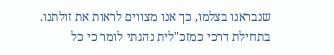שנבראנו בצלמו, כך אנו מצווים לראות את זולתנו.
בתחילת דרכי כמזכ"לית נהגתי לומר כי כל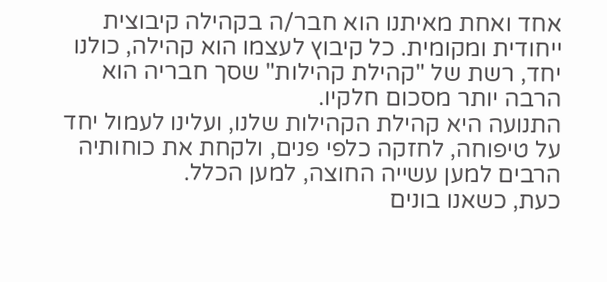אחד ואחת מאיתנו הוא חבר/ה בקהילה קיבוצית ייחודית ומקומית. כל קיבוץ לעצמו הוא קהילה, כולנו יחד, רשת של "קהילת קהילות" שסך חבריה הוא הרבה יותר מסכום חלקיו.
התנועה היא קהילת הקהילות שלנו, ועלינו לעמול יחד על טיפוחה, לחזקה כלפי פנים, ולקחת את כוחותיה הרבים למען עשייה החוצה, למען הכלל.
כעת, כשאנו בונים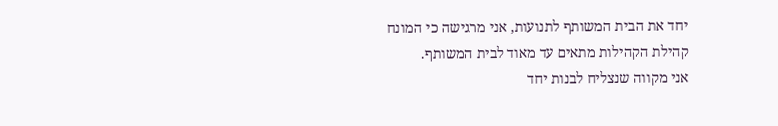יחד את הבית המשותף לתנועות, אני מרגישה כי המונח קהילת הקהילות מתאים עד מאוד לבית המשותף.
אני מקווה שנצליח לבנות יחד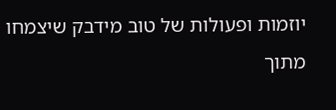יוזמות ופעולות של טוב מידבק שיצמחו מתוך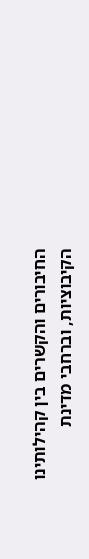החיבורים והקשרים בין קהילותינו הקיבוציות, וברחבי מדינת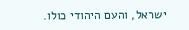ישראל, והעם היהודי כולו.